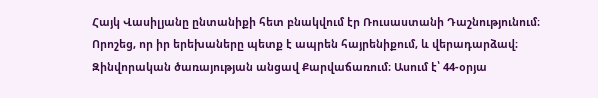Հայկ Վասիլյանը ընտանիքի հետ բնակվում էր Ռուսաստանի Դաշնությունում։ Որոշեց, որ իր երեխաները պետք է ապրեն հայրենիքում, և վերադարձավ։ Զինվորական ծառայության անցավ Քարվաճառում։ Ասում է՝ 44-օրյա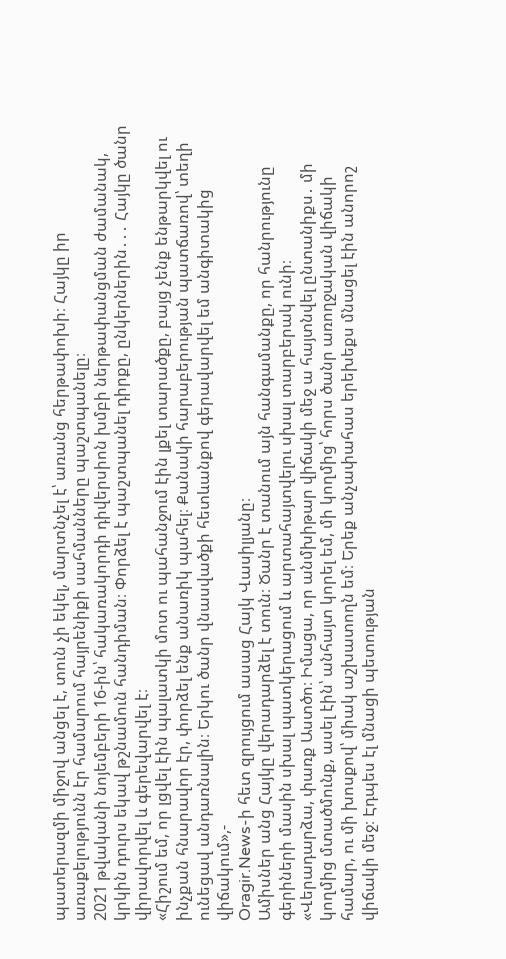պատերազմի միջով անցել է, տուն չի եկել, մարտնչել է՝ առանց հերթափոխի։ Հայկը իր առաքելությունն էր համարում հայրենիքի սահմանները պաշտպանելը։
2021 թվականի նոյեմբերի 16-ին՝ հակառակորդի դիվերսիոն խմբի ներթափանցման ժամանակ, կրկին դուրս եկավ թշնամուն հանդիման։ Փորձել է պաշտպանել դիրքը, ընկերներին․․․ Հայկը ծանր վիրավորվել և գերեվարվել է։
«Հիշում եմ, որ լցվել էին պալատկի մոտ ու պահանջում էին լքել տարածքը, բայց չենք ենթարկվել ու ինչքան հնարավոր էր, փորձել ենք անառիկ պահել։ Քանակի հարաբերության պատճառով՝ տեղի ունեցավ անդառնալին։ Երկու ծանր վնասվածքի հետևանքով գերավարվել եմ անգիտակից վիճակում»,-
Oragir.News-ի հետ զրույցում ասաց Հայկ Վասիլյանը։
Ամիսներ անց Հայկը վերադարձել է տուն։ Ծանր է տանում այն հանգամանքը, որ հանրությունը գերիների մասին սխալ պատկերացում և արտահայտվելու սխալ տարբերակ ունի։
«Վերադարձա, փառք Աստծո։ Իմացա, որ անմխիթար վիճակի մեջ ա հայտնվել ընտանիքս․ մի կողմից մտածմունք, ասել էին՝ անհայտ կորել եմ, մի կողմից՝ հորս ծանր առողջական վիճակի համար, ու մի խոսքով՝ միակ աշխատողն եմ։ Երեք անչափահաս երեխեքս մնացել էին անորոշ վիճակի մեջ։ Էդպես էլ մնացի պետության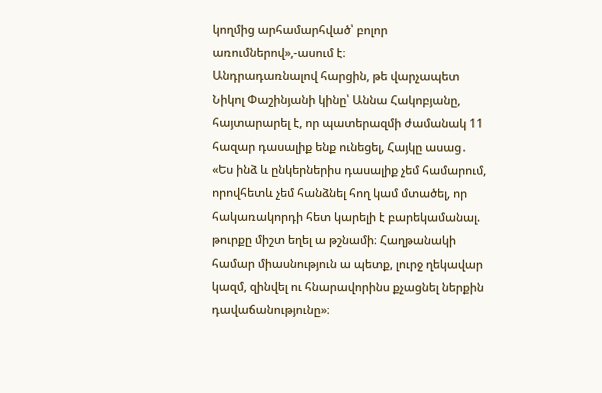կողմից արհամարհված՝ բոլոր առումներով»,-ասում է։
Անդրադառնալով հարցին, թե վարչապետ Նիկոլ Փաշինյանի կինը՝ Աննա Հակոբյանը, հայտարարել է, որ պատերազմի ժամանակ 11 հազար դասալիք ենք ունեցել, Հայկը ասաց․ «Ես ինձ և ընկերներիս դասալիք չեմ համարում, որովհետև չեմ հանձնել հող կամ մտածել, որ հակառակորդի հետ կարելի է բարեկամանալ. թուրքը միշտ եղել ա թշնամի։ Հաղթանակի համար միասնություն ա պետք, լուրջ ղեկավար կազմ, զինվել ու հնարավորինս քչացնել ներքին դավաճանությունը»։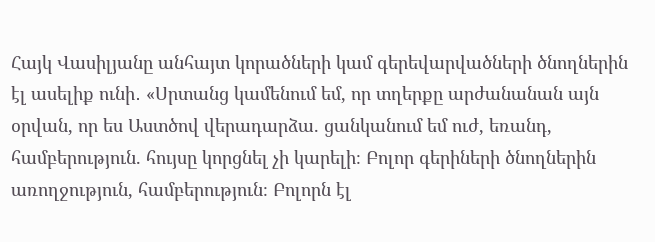Հայկ Վասիլյանը անհայտ կորածների կամ գերեվարվածների ծնողներին էլ ասելիք ունի․ «Սրտանց կամենում եմ, որ տղերքը արժանանան այն օրվան, որ ես Աստծով վերադարձա. ցանկանում եմ ուժ, եռանդ, համբերություն. հույսը կորցնել չի կարելի։ Բոլոր գերիների ծնողներին առողջություն, համբերություն։ Բոլորն էլ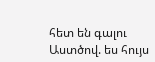հետ են գալու Աստծով. ես հույս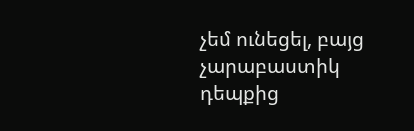չեմ ունեցել, բայց չարաբաստիկ դեպքից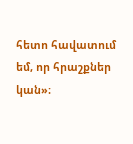հետո հավատում եմ, որ հրաշքներ կան»։